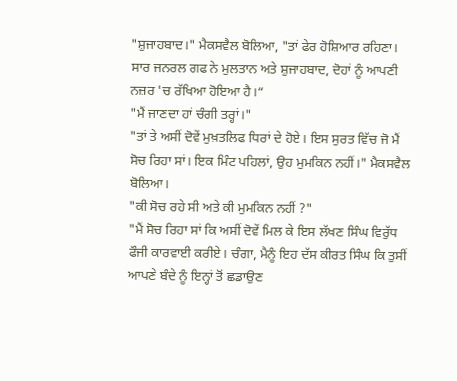"ਸ਼ੁਜਾਹਬਾਦ।" ਮੈਕਸਵੈਲ ਬੋਲਿਆ, "ਤਾਂ ਫੇਰ ਹੋਸ਼ਿਆਰ ਰਹਿਣਾ। ਸਾਰ ਜਨਰਲ ਗਫ ਨੇ ਮੁਲਤਾਨ ਅਤੇ ਸ਼ੁਜਾਹਬਾਦ, ਦੋਹਾਂ ਨੂੰ ਆਪਣੀ ਨਜ਼ਰ 'ਚ ਰੱਖਿਆ ਹੋਇਆ ਹੈ।“
"ਮੈਂ ਜਾਣਦਾ ਹਾਂ ਚੰਗੀ ਤਰ੍ਹਾਂ।"
"ਤਾਂ ਤੇ ਅਸੀਂ ਦੋਵੇਂ ਮੁਖ਼ਤਲਿਫ ਧਿਰਾਂ ਦੇ ਹੋਏ। ਇਸ ਸੁਰਤ ਵਿੱਚ ਜੋ ਮੈਂ ਸੋਚ ਰਿਹਾ ਸਾਂ। ਇਕ ਮਿੰਟ ਪਹਿਲਾਂ, ਉਹ ਮੁਮਕਿਨ ਨਹੀਂ।" ਮੈਕਸਵੈਲ ਬੋਲਿਆ।
"ਕੀ ਸੋਚ ਰਹੇ ਸੀ ਅਤੇ ਕੀ ਮੁਮਕਿਨ ਨਹੀਂ ?"
"ਮੈਂ ਸੋਚ ਰਿਹਾ ਸਾਂ ਕਿ ਅਸੀਂ ਦੋਵੇਂ ਮਿਲ ਕੇ ਇਸ ਲੱਖਣ ਸਿੰਘ ਵਿਰੁੱਧ ਫੌਜੀ ਕਾਰਵਾਈ ਕਰੀਏ। ਚੰਗਾ, ਮੈਨੂੰ ਇਹ ਦੱਸ ਕੀਰਤ ਸਿੰਘ ਕਿ ਤੁਸੀਂ ਆਪਣੇ ਬੰਦੇ ਨੂੰ ਇਨ੍ਹਾਂ ਤੋਂ ਛਡਾਉਣ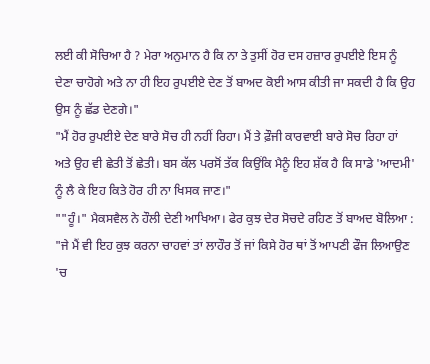ਲਈ ਕੀ ਸੋਚਿਆ ਹੈ ? ਮੇਰਾ ਅਨੁਮਾਨ ਹੈ ਕਿ ਨਾ ਤੇ ਤੁਸੀਂ ਹੋਰ ਦਸ ਹਜ਼ਾਰ ਰੁਪਈਏ ਇਸ ਨੂੰ ਦੇਣਾ ਚਾਹੋਗੇ ਅਤੇ ਨਾ ਹੀ ਇਹ ਰੁਪਈਏ ਦੇਣ ਤੋਂ ਬਾਅਦ ਕੋਈ ਆਸ ਕੀਤੀ ਜਾ ਸਕਦੀ ਹੈ ਕਿ ਉਹ ਉਸ ਨੂੰ ਛੱਡ ਦੇਣਗੇ।"
"ਮੈਂ ਹੋਰ ਰੁਪਈਏ ਦੇਣ ਬਾਰੇ ਸੋਚ ਹੀ ਨਹੀਂ ਰਿਹਾ। ਮੈਂ ਤੇ ਫ਼ੌਜੀ ਕਾਰਵਾਈ ਬਾਰੇ ਸੋਚ ਰਿਹਾ ਹਾਂ ਅਤੇ ਉਹ ਵੀ ਛੇਤੀ ਤੋਂ ਛੇਤੀ। ਬਸ ਕੱਲ ਪਰਸੋਂ ਤੱਕ ਕਿਉਂਕਿ ਮੈਨੂੰ ਇਹ ਸ਼ੱਕ ਹੈ ਕਿ ਸਾਡੇ 'ਆਦਮੀ' ਨੂੰ ਲੈ ਕੇ ਇਹ ਕਿਤੇ ਹੋਰ ਹੀ ਨਾ ਖਿਸਕ ਜਾਣ।"
""ਹੂੰ।" ਮੈਕਸਵੈਲ ਨੇ ਹੌਲੀ ਦੇਣੀ ਆਖਿਆ। ਫੇਰ ਕੁਝ ਦੇਰ ਸੋਚਦੇ ਰਹਿਣ ਤੋਂ ਬਾਅਦ ਬੋਲਿਆ :
"ਜੇ ਮੈਂ ਵੀ ਇਹ ਕੁਝ ਕਰਨਾ ਚਾਹਵਾਂ ਤਾਂ ਲਾਹੌਰ ਤੋਂ ਜਾਂ ਕਿਸੇ ਹੋਰ ਥਾਂ ਤੋਂ ਆਪਣੀ ਫੌਜ ਲਿਆਉਣ 'ਚ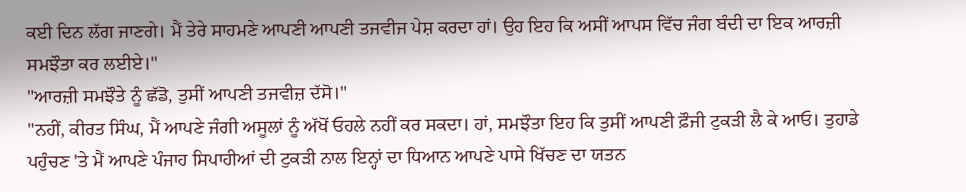ਕਈ ਦਿਨ ਲੱਗ ਜਾਣਗੇ। ਮੈਂ ਤੇਰੇ ਸਾਹਮਣੇ ਆਪਣੀ ਆਪਣੀ ਤਜਵੀਜ ਪੇਸ਼ ਕਰਦਾ ਹਾਂ। ਉਹ ਇਹ ਕਿ ਅਸੀਂ ਆਪਸ ਵਿੱਚ ਜੰਗ ਬੰਦੀ ਦਾ ਇਕ ਆਰਜ਼ੀ ਸਮਝੌਤਾ ਕਰ ਲਈਏ।"
"ਆਰਜ਼ੀ ਸਮਝੌਤੇ ਨੂੰ ਛੱਡੋ, ਤੁਸੀਂ ਆਪਣੀ ਤਜਵੀਜ਼ ਦੱਸੋ।"
"ਨਹੀਂ, ਕੀਰਤ ਸਿੰਘ, ਮੈਂ ਆਪਣੇ ਜੰਗੀ ਅਸੂਲਾਂ ਨੂੰ ਅੱਖੋਂ ਓਹਲੇ ਨਹੀਂ ਕਰ ਸਕਦਾ। ਹਾਂ, ਸਮਝੌਤਾ ਇਹ ਕਿ ਤੁਸੀਂ ਆਪਣੀ ਫ਼ੌਜੀ ਟੁਕੜੀ ਲੈ ਕੇ ਆਓ। ਤੁਹਾਡੇ ਪਹੁੰਚਣ 'ਤੇ ਮੈਂ ਆਪਣੇ ਪੰਜਾਹ ਸਿਪਾਹੀਆਂ ਦੀ ਟੁਕੜੀ ਨਾਲ ਇਨ੍ਹਾਂ ਦਾ ਧਿਆਨ ਆਪਣੇ ਪਾਸੇ ਖਿੱਚਣ ਦਾ ਯਤਨ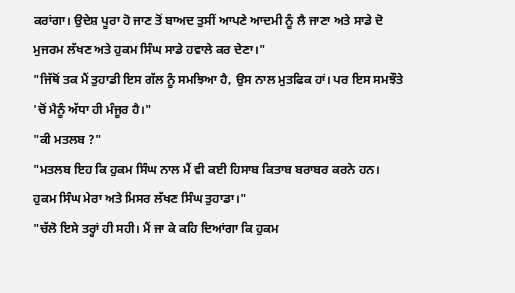ਕਰਾਂਗਾ। ਉਦੇਸ਼ ਪੂਰਾ ਹੋ ਜਾਣ ਤੋਂ ਬਾਅਦ ਤੁਸੀਂ ਆਪਣੇ ਆਦਮੀ ਨੂੰ ਲੈ ਜਾਣਾ ਅਤੇ ਸਾਡੇ ਦੋ ਮੁਜਰਮ ਲੱਖਣ ਅਤੇ ਹੁਕਮ ਸਿੰਘ ਸਾਡੇ ਹਵਾਲੇ ਕਰ ਦੇਣਾ।"
"ਜਿੱਥੋਂ ਤਕ ਮੈਂ ਤੁਹਾਡੀ ਇਸ ਗੱਲ ਨੂੰ ਸਮਝਿਆ ਹੈ, ਉਸ ਨਾਲ ਮੁਤਫਿਕ ਹਾਂ। ਪਰ ਇਸ ਸਮਝੌਤੇ 'ਚੋਂ ਮੈਨੂੰ ਅੱਧਾ ਹੀ ਮੰਜੂਰ ਹੈ।"
"ਕੀ ਮਤਲਬ ?"
"ਮਤਲਬ ਇਹ ਕਿ ਹੁਕਮ ਸਿੰਘ ਨਾਲ ਮੈਂ ਵੀ ਕਈ ਹਿਸਾਬ ਕਿਤਾਬ ਬਰਾਬਰ ਕਰਨੇ ਹਨ। ਹੁਕਮ ਸਿੰਘ ਮੇਰਾ ਅਤੇ ਮਿਸਰ ਲੱਖਣ ਸਿੰਘ ਤੁਹਾਡਾ।"
"ਚੱਲੋ ਇਸੇ ਤਰ੍ਹਾਂ ਹੀ ਸਹੀ। ਮੈਂ ਜਾ ਕੇ ਕਹਿ ਦਿਆਂਗਾ ਕਿ ਹੁਕਮ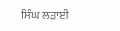ਸਿੰਘ ਲੜਾਈ